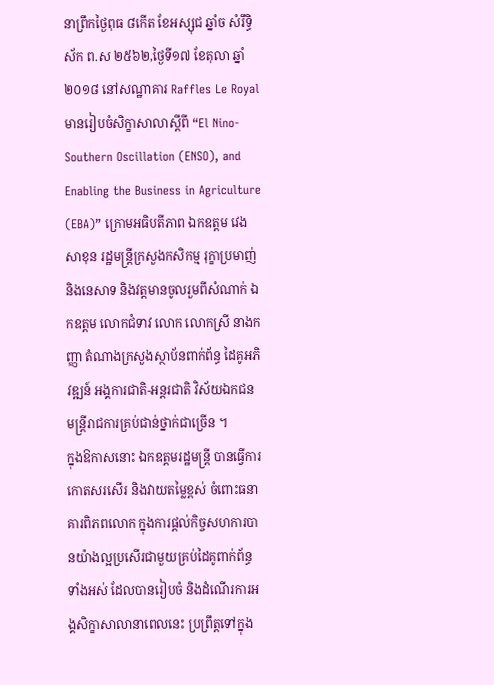នាព្រឹកថ្ងៃពុធ ៨កើត ខែអស្សុជ ឆ្នាំច សំរឹទ្ធិស័ក ព.ស ២៥៦២,ថ្ងៃទី១៧ ខែតុលា ឆ្នាំ២០១៨ នៅសណ្ឋាគារ Raffles Le Royal មានរៀបចំសិក្ខាសាលាស្តីពី “El Nino-Southern Oscillation (ENSO), and Enabling the Business in Agriculture (EBA)” ក្រោមអធិបតីភាព ឯកឧត្តម វេង សាខុន រដ្ឋមន្រ្តីក្រសួងកសិកម្ម រុក្ខាប្រមាញ់ និងនេសាទ និងវត្តមានចូលរួមពីសំណាក់ ឯកឧត្តម លោកជំទាវ លោក លោកស្រី នាងកញ្ញា តំណាងក្រសួងស្ថាប័នពាក់ព័ន្ធ ដៃគូអភិវឌ្ឍន៍ អង្គការជាតិ-អន្តរជាតិ វិស័យឯកជន មន្រ្តីរាជការគ្រប់ជាន់ថ្នាក់ជាច្រើន ។
ក្នុងឱកាសនោះ ឯកឧត្តមរដ្ឋមន្រ្តី បានធ្វើការកោតសរសើរ និងវាយតម្លៃខ្ពស់ ចំពោះធនាគារពិភពលោក ក្នុងការផ្តល់កិច្ចសហការបានយ៉ាងល្អប្រសើរជាមួយគ្រប់ដៃគូពាក់ព័ន្ធទាំងអស់ ដែលបានរៀបចំ និងដំណើរការអង្គសិក្ខាសាលានាពេលនេះ ប្រព្រឹត្តទៅក្នុង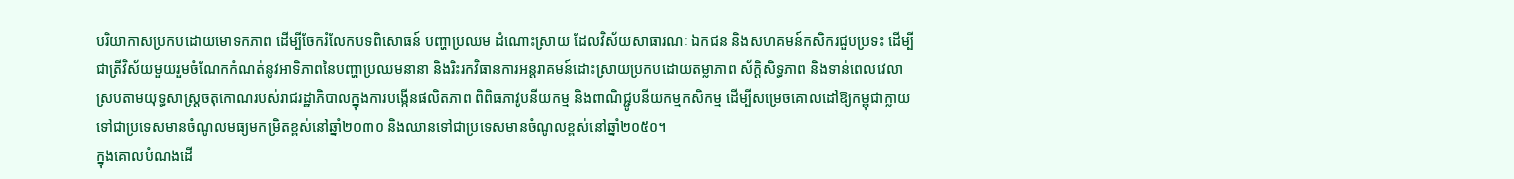បរិយាកាសប្រកបដោយមោទកភាព ដើម្បីចែករំលែកបទពិសោធន៍ បញ្ហាប្រឈម ដំណោះស្រាយ ដែលវិស័យសាធារណៈ ឯកជន និងសហគមន៍កសិករជួបប្រទះ ដើម្បីជាត្រីវិស័យមួយរួមចំណែកកំណត់នូវអាទិភាពនៃបញ្ហាប្រឈមនានា និងរិះរកវិធានការអន្តរាគមន៍ដោះស្រាយប្រកបដោយតម្លាភាព ស័ក្តិសិទ្ធភាព និងទាន់ពេលវេលា ស្របតាមយុទ្ធសាស្រ្តចតុកោណរបស់រាជរដ្ឋាភិបាលក្នុងការបង្កើនផលិតភាព ពិពិធភាវូបនីយកម្ម និងពាណិជ្ជូបនីយកម្មកសិកម្ម ដើម្បីសម្រេចគោលដៅឱ្យកម្ពុជាក្លាយទៅជាប្រទេសមានចំណូលមធ្យមកម្រិតខ្ពស់នៅឆ្នាំ២០៣០ និងឈានទៅជាប្រទេសមានចំណូលខ្ពស់នៅឆ្នាំ២០៥០។
ក្នុងគោលបំណងដើ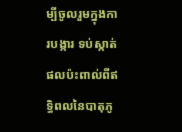ម្បីចូលរួមក្នុងការបង្ការ ទប់ស្កាត់ផលប៉ះពាល់ពីឥទ្ធិពលនៃបាតុភូ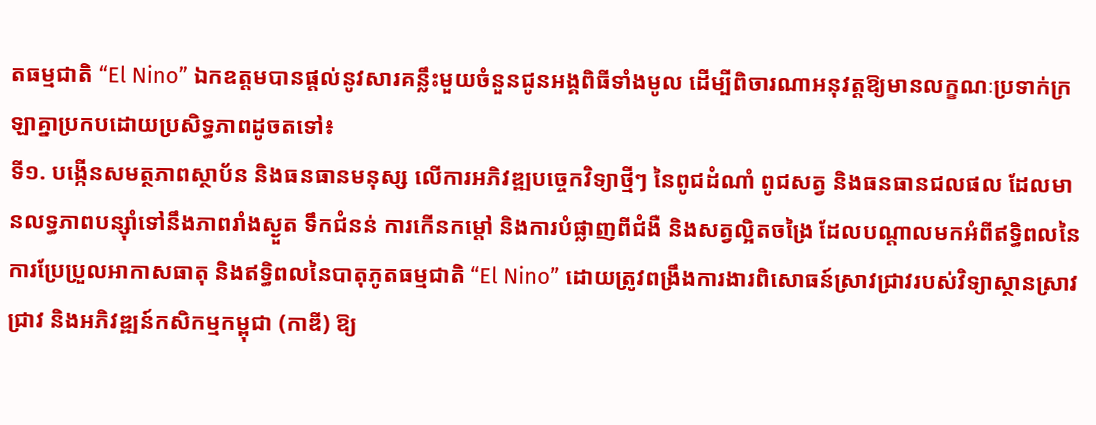តធម្មជាតិ “El Nino” ឯកឧត្តមបានផ្តល់នូវសារគន្លឹះមួយចំនួនជូនអង្គពិធីទាំងមូល ដើម្បីពិចារណាអនុវត្តឱ្យមានលក្ខណៈប្រទាក់ក្រឡាគ្នាប្រកបដោយប្រសិទ្ធភាពដូចតទៅ៖
ទី១. បង្កើនសមត្ថភាពស្ថាប័ន និងធនធានមនុស្ស លើការអភិវឌ្ឍបច្ចេកវិទ្យាថ្មីៗ នៃពូជដំណាំ ពូជសត្វ និងធនធានជលផល ដែលមានលទ្ធភាពបន្ស៊ាំទៅនឹងភាពរាំងស្ងួត ទឹកជំនន់ ការកើនកម្តៅ និងការបំផ្លាញពីជំងឺ និងសត្វល្អិតចង្រៃ ដែលបណ្ដាលមកអំពីឥទ្ធិពលនៃការប្រែប្រួលអាកាសធាតុ និងឥទ្ធិពលនៃបាតុភូតធម្មជាតិ “El Nino” ដោយត្រូវពង្រឹងការងារពិសោធន៍ស្រាវជ្រាវរបស់វិទ្យាស្ថានស្រាវជ្រាវ និងអភិវឌ្ឍន៍កសិកម្មកម្ពុជា (កាឌី) ឱ្យ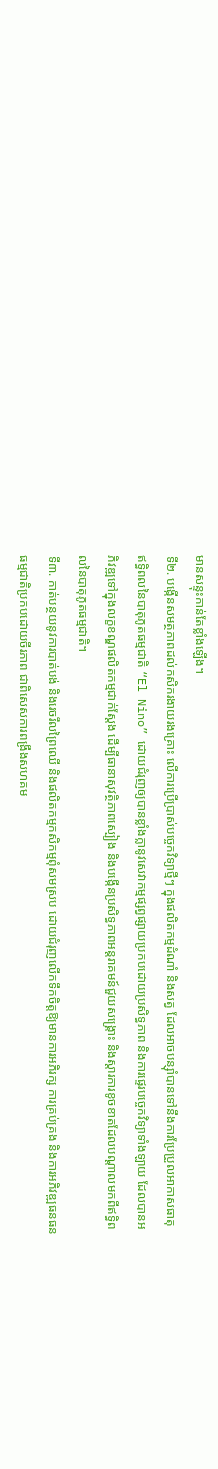មានសន្ទុះកាន់តែខ្លាំងឡើង។
ទី២. បង្កើនសមត្ថភាពដល់កសិករងាយរងគ្រោះ លើការប្រើប្រាស់បច្ចេកវិទ្យាថ្មីៗ ក្នុងផលិតកម្មដំណាំ និងសត្វ ដែលអាចបន្ស៊ាំបានទៅនឹងការប្រែប្រួលអាកាសធាតុ ឥទ្ធិពលនៃបាតុភូតធម្មជាតិ “El Nino” ដោយជំរុញឲ្យបានខ្លាំងក្លានូវសេវាកម្មផ្សព្វផ្សាយប្រកបដោយប្រសិទ្ធភាព និងការផ្ទេរបច្ចេកវិទ្យាទាំងឡាយ ដែលបានអភិវឌ្ឍទៅក្នុងលក្ខខណ្ឌផលិតកម្មជាក់ស្ដែង ដើម្បីធានាសុវត្ថិភាពស្បៀង និងបង្កើនប្រសិទ្ធភាពអន្តរាគមន៍ជួយសង្គ្រោះ និងស្តារការខូចខាតដែលបណ្តាលមកពីឥទ្ធិពលនៃបាតុភូតធម្មជាតិ។
ទី៣. កាត់បន្ថយនូវការបាត់បង់ និងរេចរឹលព្រៃឈើ និងផលិតកម្មកសិកម្មពុំសមស្រប ដោយជំរុញលើកទឹកចិត្តឱ្យមានការអភិរក្ស ការគ្រប់គ្រង និងការអភិវឌ្ឍធនធនធម្មជាតិប្រកបដោយចីរភាព ជាពិសេសការពង្រឹងសហគម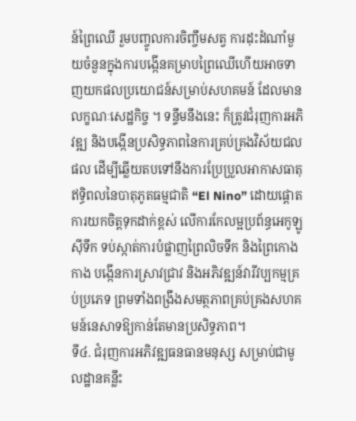ន៍ព្រៃឈើ រួមបញ្ចូលការចិញ្ចឹមសត្វ ការដុះដំណាំមួយចំនួនក្នុងការបង្កើនគម្រាបព្រៃឈើហើយអាចទាញយកផលប្រយោជន៍សម្រាប់សហគមន៍ ដែលមានលក្ខណៈសេដ្ឋកិច្ច ។ ទន្ទឹមនឹងនេះ ក៏ត្រូវជំរុញការអភិវឌ្ឍ និងបង្កើនប្រសិទ្ធភាពនៃការគ្រប់គ្រងវិស័យជលផល ដើម្បីឆ្លើយតបទៅនឹងការប្រែប្រួលអាកាសធាតុ ឥទ្ធិពលនៃបាតុភូតធម្មជាតិ “El Nino” ដោយផ្តោតការយកចិត្តទុកដាក់ខ្ពស់ លើការកែលម្អប្រព័ន្ធអេកូឡូស៊ីទឹក ទប់ស្កាត់ការបំផ្លាញព្រៃលិចទឹក និងព្រៃកោងកាង បង្កើនការស្រាវជ្រាវ និងអភិវឌ្ឍន៍វារីវប្បកម្មគ្រប់ប្រភេទ ព្រមទាំងពង្រឹងសមត្ថភាពគ្រប់គ្រងសហគមន៍នេសាទឱ្យកាន់តែមានប្រសិទ្ធភាព។
ទី៤. ជំរុញការអភិវឌ្ឍធនធានមនុស្ស សម្រាប់ជាមូលដ្ឋានគន្លឹះ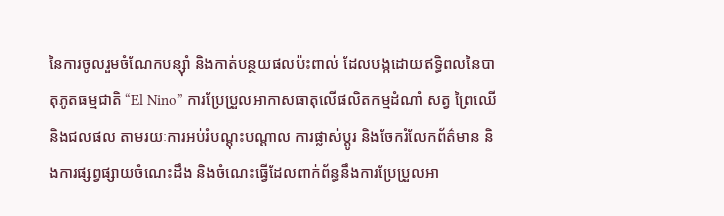នៃការចូលរួមចំណែកបន្ស៊ាំ និងកាត់បន្ថយផលប៉ះពាល់ ដែលបង្កដោយឥទ្ធិពលនៃបាតុភូតធម្មជាតិ “El Nino” ការប្រែប្រួលអាកាសធាតុលើផលិតកម្មដំណាំ សត្វ ព្រៃឈើ និងជលផល តាមរយៈការអប់រំបណ្ដុះបណ្ដាល ការផ្លាស់ប្តូរ និងចែករំលែកព័ត៌មាន និងការផ្សព្វផ្សាយចំណេះដឹង និងចំណេះធ្វើដែលពាក់ព័ន្ធនឹងការប្រែប្រួលអា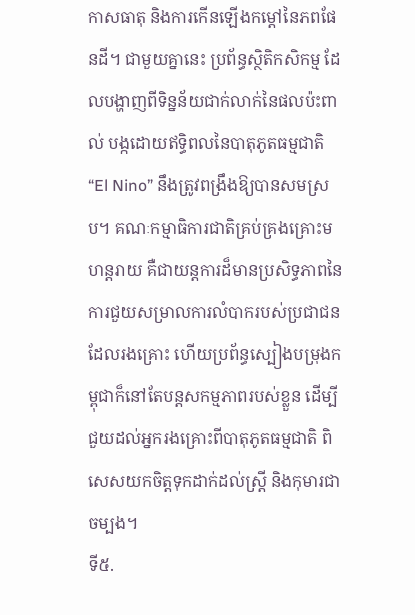កាសធាតុ និងការកើនឡើងកម្តៅនៃភពផែនដី។ ជាមួយគ្នានេះ ប្រព័ន្ធស្ថិតិកសិកម្ម ដែលបង្ហាញពីទិន្នន័យជាក់លាក់នៃផលប៉ះពាល់ បង្កដោយឥទ្ធិពលនៃបាតុភូតធម្មជាតិ “El Nino” នឹងត្រូវពង្រឹងឱ្យបានសមស្រប។ គណៈកម្មាធិការជាតិគ្រប់គ្រងគ្រោះមហន្តរាយ គឺជាយន្តការដ៏មានប្រសិទ្ធភាពនៃការជួយសម្រាលការលំបាករបស់ប្រជាជនដែលរងគ្រោះ ហើយប្រព័ន្ធស្បៀងបម្រុងកម្ពុជាក៏នៅតែបន្តសកម្មភាពរបស់ខ្លួន ដើម្បីជួយដល់អ្នករងគ្រោះពីបាតុភូតធម្មជាតិ ពិសេសយកចិត្តទុកដាក់ដល់ស្តី្រ និងកុមារជាចម្បង។
ទី៥.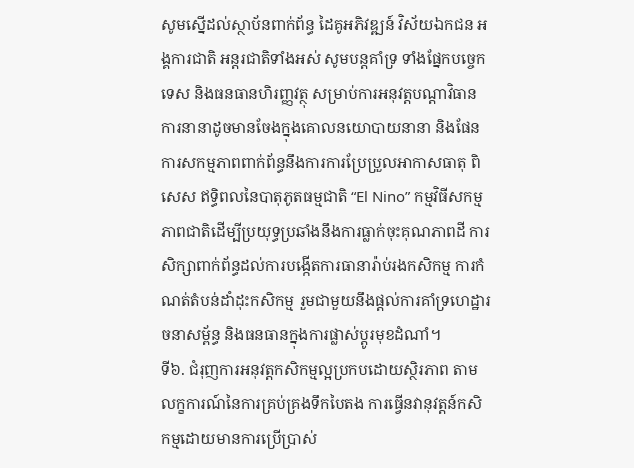សូមស្នើដល់ស្ថាប័នពាក់ព័ន្ធ ដៃគូអភិវឌ្ឍន៍ វិស័យឯកជន អង្គការជាតិ អន្តរជាតិទាំងអស់ សូមបន្តគាំទ្រ ទាំងផ្នែកបច្ចេកទេស និងធនធានហិរញ្ញវត្ថុ សម្រាប់ការអនុវត្តបណ្តាវិធានការនានាដូចមានចែងក្នុងគោលនយោបាយនានា និងផែនការសកម្មភាពពាក់ព័ន្ធនឹងការការប្រែប្រួលអាកាសធាតុ ពិសេស ឥទ្ធិពលនៃបាតុភូតធម្មជាតិ “El Nino” កម្មវិធីសកម្មភាពជាតិដើម្បីប្រយុទ្ធប្រឆាំងនឹងការធ្លាក់ចុះគុណភាពដី ការសិក្សាពាក់ព័ន្ធដល់ការបង្កើតការធានារ៉ាប់រងកសិកម្ម ការកំណត់តំបន់ដាំដុះកសិកម្ម រួមជាមួយនឹងផ្តល់ការគាំទ្រហេដ្ឋារចនាសម្ព័ន្ធ និងធនធានក្នុងការផ្លាស់ប្តូរមុខដំណាំ។
ទី៦. ជំរុញការអនុវត្តកសិកម្មល្អប្រកបដោយស្ថិរភាព តាមលក្ខការណ៍នៃការគ្រប់គ្រងទឹកបៃតង ការធ្វើនវានុវត្តន៍កសិកម្មដោយមានការប្រើប្រាស់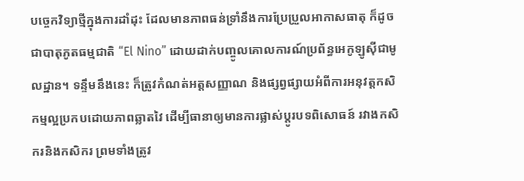បច្ចេកវិទ្យាថ្មីក្នុងការដាំដុះ ដែលមានភាពធន់ទ្រាំនឹងការប្រែប្រួលអាកាសធាតុ ក៏ដូចជាបាតុភូតធម្មជាតិ “El Nino” ដោយដាក់បញ្ចូលគោលការណ៍ប្រព័ន្ធអេកូឡូស៊ីជាមូលដ្ឋាន។ ទន្ទឹមនឹងនេះ ក៏ត្រូវកំណត់អត្តសញ្ញាណ និងផ្សព្វផ្សាយអំពីការអនុវត្តកសិកម្មល្អប្រកបដោយភាពឆ្លាតវៃ ដើម្បីធានាឲ្យមានការផ្លាស់ប្តូរបទពិសោធន៍ រវាងកសិករនិងកសិករ ព្រមទាំងត្រូវ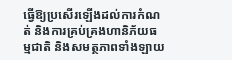ធ្វើឱ្យប្រសើរឡើងដល់ការកំណត់ និងការគ្រប់គ្រងហានិភ័យធម្មជាតិ និងសមត្ថភាពទាំងឡាយ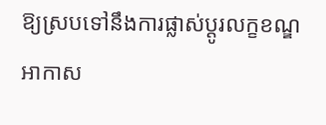ឱ្យស្របទៅនឹងការផ្លាស់ប្តូរលក្ខខណ្ឌអាកាស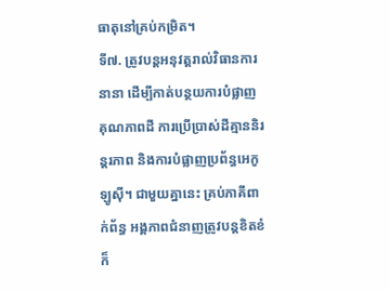ធាតុនៅគ្រប់កម្រិត។
ទី៧. ត្រូវបន្តអនុវត្តរាល់វិធានការនានា ដើម្បីកាត់បន្ថយការបំផ្លាញគុណភាពដី ការប្រើប្រាស់ដីគ្មាននិរន្តរភាព និងការបំផ្លាញប្រព័ន្ធអេកូឡូស៊ី។ ជាមួយគ្នានេះ គ្រប់ភាគីពាក់ព័ន្ធ អង្គភាពជំនាញត្រូវបន្តខិតខំក៏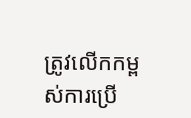ត្រូវលើកកម្ពស់ការប្រើ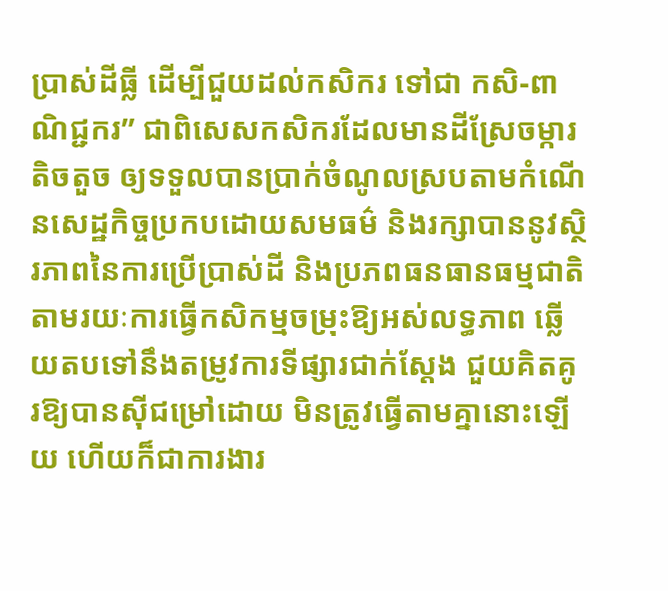ប្រាស់ដីធ្លី ដើម្បីជួយដល់កសិករ ទៅជា កសិ-ពាណិជ្ជករ” ជាពិសេសកសិករដែលមានដីស្រែចម្ការតិចតួច ឲ្យទទួលបានប្រាក់ចំណូលស្របតាមកំណើនសេដ្ឋកិច្ចប្រកបដោយសមធម៌ និងរក្សាបាននូវស្ថិរភាពនៃការប្រើប្រាស់ដី និងប្រភពធនធានធម្មជាតិ តាមរយៈការធ្វើកសិកម្មចម្រុះឱ្យអស់លទ្ធភាព ឆ្លើយតបទៅនឹងតម្រូវការទីផ្សារជាក់ស្តែង ជួយគិតគូរឱ្យបានស៊ីជម្រៅដោយ មិនត្រូវធ្វើតាមគ្នានោះឡើយ ហើយក៏ជាការងារ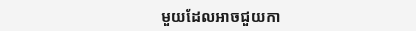មួយដែលអាចជួយកា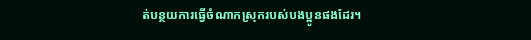ត់បន្ថយការធ្វើចំណាកស្រុករបស់បងប្អូនផងដែរ។